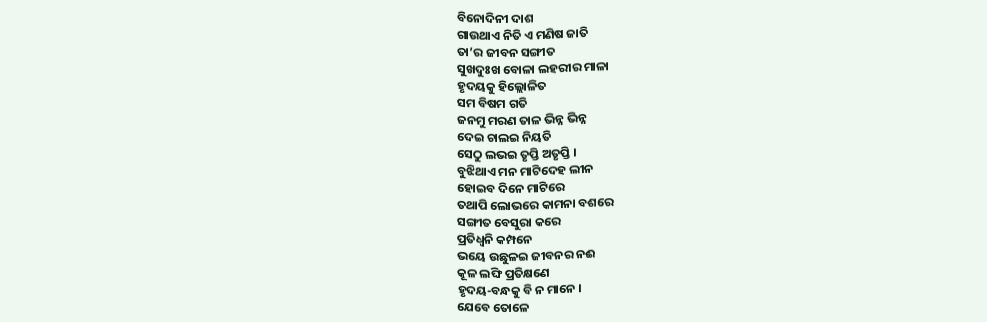ବିନୋଦିନୀ ଦାଶ
ଗାଉଥାଏ ନିତି ଏ ମଣିଷ ଜାତି
ତା’ର ଜୀବନ ସଙ୍ଗୀତ
ସୁଖଦୁଃଖ ବୋଳା ଲହରୀର ମାଳା
ହୃଦୟକୁ ହିଲ୍ଲୋଳିତ
ସମ ବିଷମ ଗତି
ଜନମୁ ମରଣ ତାଳ ଭିନ୍ନ ଭିନ୍ନ
ଦେଇ ଚାଲଇ ନିୟତି
ସେଠୁ ଲଭଇ ତୃପ୍ତି ଅତୃପ୍ତି ।
ବୁଝିଥାଏ ମନ ମାଟିଦେହ ଲୀନ
ହୋଇବ ଦିନେ ମାଟିରେ
ତଥାପି ଲୋଭରେ କାମନା ବଶରେ
ସଙ୍ଗୀତ ବେସୁରା କରେ
ପ୍ରତିଧ୍ବନି କମ୍ପନେ
ଭୟେ ଉଛୁଳଇ ଜୀବନର ନଈ
କୂଳ ଲଙ୍ଘି ପ୍ରତିକ୍ଷଣେ
ହୃଦୟ-ବନ୍ଧକୁ ବି ନ ମାନେ ।
ଯେବେ ତୋଳେ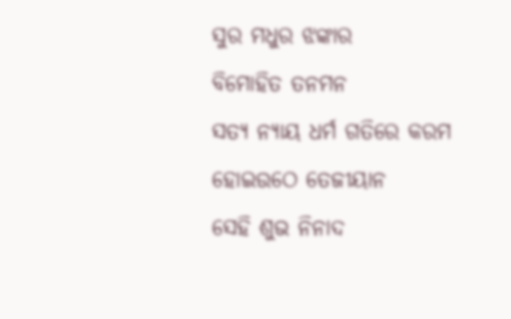ସୁର ମଧୁର ଝଙ୍କାର
ବିମୋହିତ ତନମନ
ସତ୍ୟ ନ୍ୟାୟ ଧର୍ମ ଗତିରେ କରମ
ହୋଇଉଠେ ତେଜୀୟାନ
ସେହି ଶୁଭ ନିନାଦ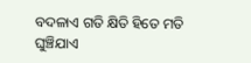ବଦଳାଏ ଗତି କ୍ଷିତି ହିତେ ମତି
ଘୁଞ୍ଚିଯାଏ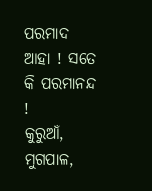ପରମାଦ
ଆହା ! ସତେ କି ପରମାନନ୍ଦ !
କୁରୁଆଁ, ମୁଗପାଳ,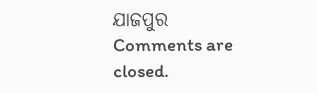ଯାଜପୁର
Comments are closed.